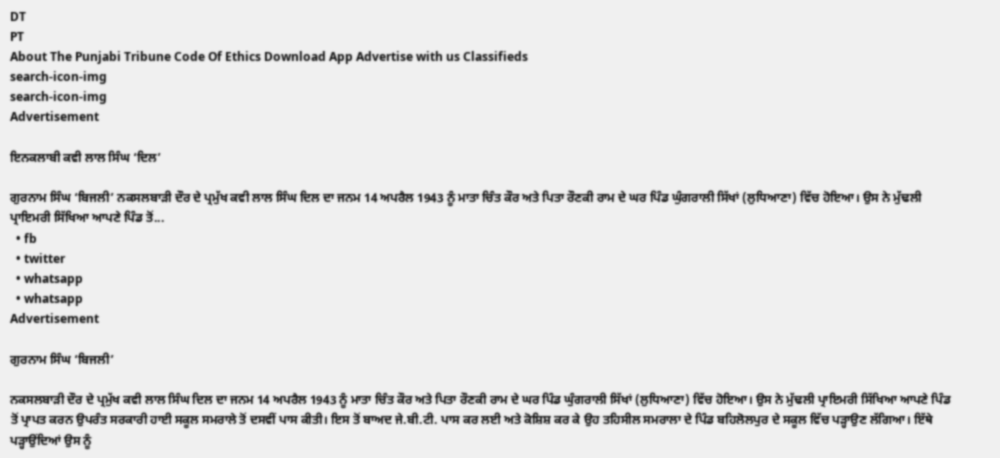DT
PT
About The Punjabi Tribune Code Of Ethics Download App Advertise with us Classifieds
search-icon-img
search-icon-img
Advertisement

ਇਨਕਲਾਬੀ ਕਵੀ ਲਾਲ ਸਿੰਘ ‘ਦਿਲ’

ਗੁਰਨਾਮ ਸਿੰਘ ‘ਬਿਜਲੀ’ ਨਕਸਲਬਾੜੀ ਦੌਰ ਦੇ ਪ੍ਰਮੁੱਖ ਕਵੀ ਲਾਲ ਸਿੰਘ ਦਿਲ ਦਾ ਜਨਮ 14 ਅਪਰੈਲ 1943 ਨੂੰ ਮਾਤਾ ਚਿੰਤ ਕੌਰ ਅਤੇ ਪਿਤਾ ਰੌਣਕੀ ਰਾਮ ਦੇ ਘਰ ਪਿੰਡ ਘੁੰਗਰਾਲੀ ਸਿੱਖਾਂ (ਲੁਧਿਆਣਾ) ਵਿੱਚ ਹੋਇਆ। ਉਸ ਨੇ ਮੁੱਢਲੀ ਪ੍ਰਾਇਮਰੀ ਸਿੱਖਿਆ ਆਪਣੇ ਪਿੰਡ ਤੋਂ...
  • fb
  • twitter
  • whatsapp
  • whatsapp
Advertisement

ਗੁਰਨਾਮ ਸਿੰਘ ‘ਬਿਜਲੀ’

ਨਕਸਲਬਾੜੀ ਦੌਰ ਦੇ ਪ੍ਰਮੁੱਖ ਕਵੀ ਲਾਲ ਸਿੰਘ ਦਿਲ ਦਾ ਜਨਮ 14 ਅਪਰੈਲ 1943 ਨੂੰ ਮਾਤਾ ਚਿੰਤ ਕੌਰ ਅਤੇ ਪਿਤਾ ਰੌਣਕੀ ਰਾਮ ਦੇ ਘਰ ਪਿੰਡ ਘੁੰਗਰਾਲੀ ਸਿੱਖਾਂ (ਲੁਧਿਆਣਾ) ਵਿੱਚ ਹੋਇਆ। ਉਸ ਨੇ ਮੁੱਢਲੀ ਪ੍ਰਾਇਮਰੀ ਸਿੱਖਿਆ ਆਪਣੇ ਪਿੰਡ ਤੋਂ ਪ੍ਰਾਪਤ ਕਰਨ ਉਪਰੰਤ ਸਰਕਾਰੀ ਹਾਈ ਸਕੂਲ ਸਮਰਾਲੇ ਤੋਂ ਦਸਵੀਂ ਪਾਸ ਕੀਤੀ। ਇਸ ਤੋਂ ਬਾਅਦ ਜੇ.ਬੀ.ਟੀ. ਪਾਸ ਕਰ ਲਈ ਅਤੇ ਕੋਸ਼ਿਸ਼ ਕਰ ਕੇ ਉਹ ਤਹਿਸੀਲ ਸਮਰਾਲਾ ਦੇ ਪਿੰਡ ਬਹਿਲੋਲਪੁਰ ਦੇ ਸਕੂਲ ਵਿੱਚ ਪੜ੍ਹਾਉਣ ਲੱਗਿਆ। ਇੱਥੇ ਪੜ੍ਹਾਉਂਦਿਆਂ ਉਸ ਨੂੰ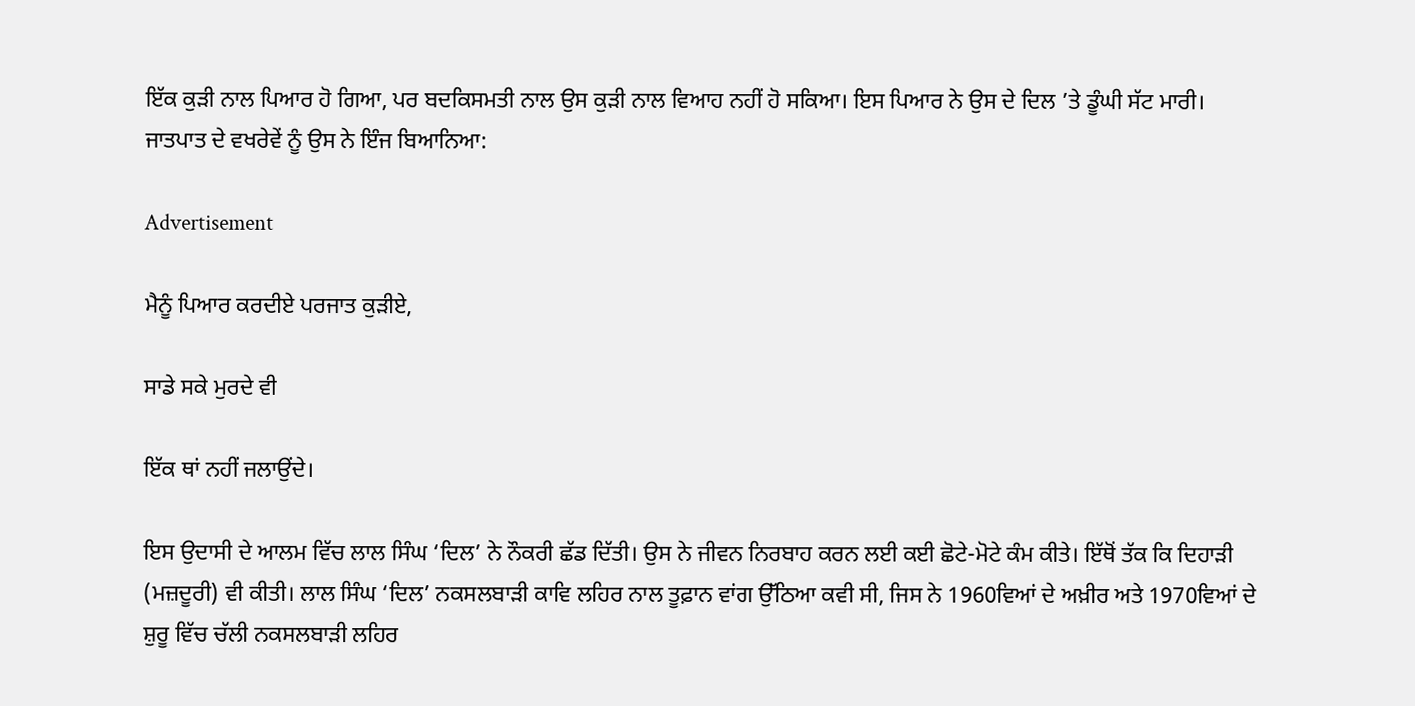ਇੱਕ ਕੁੜੀ ਨਾਲ ਪਿਆਰ ਹੋ ਗਿਆ, ਪਰ ਬਦਕਿਸਮਤੀ ਨਾਲ ਉਸ ਕੁੜੀ ਨਾਲ ਵਿਆਹ ਨਹੀਂ ਹੋ ਸਕਿਆ। ਇਸ ਪਿਆਰ ਨੇ ਉਸ ਦੇ ਦਿਲ ’ਤੇ ਡੂੰਘੀ ਸੱਟ ਮਾਰੀ। ਜਾਤਪਾਤ ਦੇ ਵਖਰੇਵੇਂ ਨੂੰ ਉਸ ਨੇ ਇੰਜ ਬਿਆਨਿਆ:

Advertisement

ਮੈਨੂੰ ਪਿਆਰ ਕਰਦੀਏ ਪਰਜਾਤ ਕੁੜੀਏ,

ਸਾਡੇ ਸਕੇ ਮੁਰਦੇ ਵੀ

ਇੱਕ ਥਾਂ ਨਹੀਂ ਜਲਾਉਂਦੇ।

ਇਸ ਉਦਾਸੀ ਦੇ ਆਲਮ ਵਿੱਚ ਲਾਲ ਸਿੰਘ ‘ਦਿਲ’ ਨੇ ਨੌਕਰੀ ਛੱਡ ਦਿੱਤੀ। ਉਸ ਨੇ ਜੀਵਨ ਨਿਰਬਾਹ ਕਰਨ ਲਈ ਕਈ ਛੋਟੇ-ਮੋਟੇ ਕੰਮ ਕੀਤੇ। ਇੱਥੋਂ ਤੱਕ ਕਿ ਦਿਹਾੜੀ (ਮਜ਼ਦੂਰੀ) ਵੀ ਕੀਤੀ। ਲਾਲ ਸਿੰਘ ‘ਦਿਲ’ ਨਕਸਲਬਾੜੀ ਕਾਵਿ ਲਹਿਰ ਨਾਲ ਤੂਫ਼ਾਨ ਵਾਂਗ ਉੱਠਿਆ ਕਵੀ ਸੀ, ਜਿਸ ਨੇ 1960ਵਿਆਂ ਦੇ ਅਖ਼ੀਰ ਅਤੇ 1970ਵਿਆਂ ਦੇ ਸ਼ੁਰੂ ਵਿੱਚ ਚੱਲੀ ਨਕਸਲਬਾੜੀ ਲਹਿਰ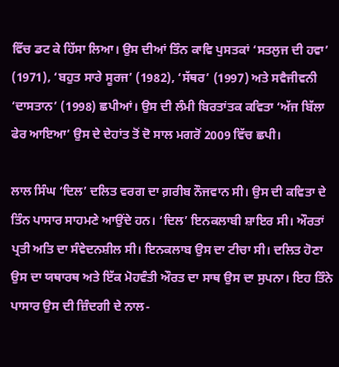ਵਿੱਚ ਡਟ ਕੇ ਹਿੱਸਾ ਲਿਆ। ਉਸ ਦੀਆਂ ਤਿੰਨ ਕਾਵਿ ਪੁਸਤਕਾਂ ‘ਸਤਲੁਜ ਦੀ ਹਵਾ’ (1971), ‘ਬਹੁਤ ਸਾਰੇ ਸੂਰਜ’ (1982), ‘ਸੱਥਰ’ (1997) ਅਤੇ ਸਵੈਜੀਵਨੀ ‘ਦਾਸਤਾਨ’ (1998) ਛਪੀਆਂ। ਉਸ ਦੀ ਲੰਮੀ ਬਿਰਤਾਂਤਕ ਕਵਿਤਾ ‘ਅੱਜ ਬਿੱਲਾ ਫੇਰ ਆਇਆ’ ਉਸ ਦੇ ਦੇਹਾਂਤ ਤੋਂ ਦੋ ਸਾਲ ਮਗਰੋਂ 2009 ਵਿੱਚ ਛਪੀ।

ਲਾਲ ਸਿੰਘ ‘ਦਿਲ’ ਦਲਿਤ ਵਰਗ ਦਾ ਗ਼ਰੀਬ ਨੌਜਵਾਨ ਸੀ। ਉਸ ਦੀ ਕਵਿਤਾ ਦੇ ਤਿੰਨ ਪਾਸਾਰ ਸਾਹਮਣੇ ਆਉਂਦੇ ਹਨ। ‘ਦਿਲ’ ਇਨਕਲਾਬੀ ਸ਼ਾਇਰ ਸੀ। ਔਰਤਾਂ ਪ੍ਰਤੀ ਅਤਿ ਦਾ ਸੰਵੇਦਨਸ਼ੀਲ ਸੀ। ਇਨਕਲਾਬ ਉਸ ਦਾ ਟੀਚਾ ਸੀ। ਦਲਿਤ ਹੋਣਾ ਉਸ ਦਾ ਯਥਾਰਥ ਅਤੇ ਇੱਕ ਮੋਹਵੰਤੀ ਔਰਤ ਦਾ ਸਾਥ ਉਸ ਦਾ ਸੁਪਨਾ। ਇਹ ਤਿੰਨੇ ਪਾਸਾਰ ਉਸ ਦੀ ਜ਼ਿੰਦਗੀ ਦੇ ਨਾਲ-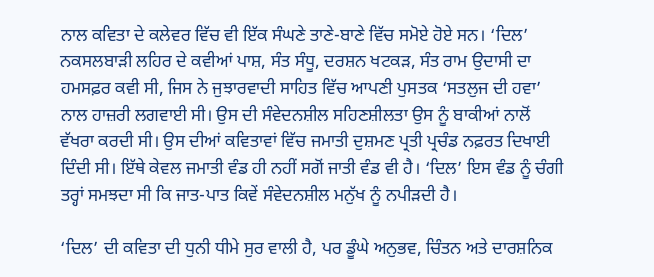ਨਾਲ ਕਵਿਤਾ ਦੇ ਕਲੇਵਰ ਵਿੱਚ ਵੀ ਇੱਕ ਸੰਘਣੇ ਤਾਣੇ-ਬਾਣੇ ਵਿੱਚ ਸਮੋਏ ਹੋਏ ਸਨ। ‘ਦਿਲ’ ਨਕਸਲਬਾੜੀ ਲਹਿਰ ਦੇ ਕਵੀਆਂ ਪਾਸ਼, ਸੰਤ ਸੰਧੂ, ਦਰਸ਼ਨ ਖਟਕੜ, ਸੰਤ ਰਾਮ ਉਦਾਸੀ ਦਾ ਹਮਸਫ਼ਰ ਕਵੀ ਸੀ, ਜਿਸ ਨੇ ਜੁਝਾਰਵਾਦੀ ਸਾਹਿਤ ਵਿੱਚ ਆਪਣੀ ਪੁਸਤਕ ‘ਸਤਲੁਜ ਦੀ ਹਵਾ’ ਨਾਲ ਹਾਜ਼ਰੀ ਲਗਵਾਈ ਸੀ। ਉਸ ਦੀ ਸੰਵੇਦਨਸ਼ੀਲ ਸਹਿਣਸ਼ੀਲਤਾ ਉਸ ਨੂੰ ਬਾਕੀਆਂ ਨਾਲੋਂ ਵੱਖਰਾ ਕਰਦੀ ਸੀ। ਉਸ ਦੀਆਂ ਕਵਿਤਾਵਾਂ ਵਿੱਚ ਜਮਾਤੀ ਦੁਸ਼ਮਣ ਪ੍ਰਤੀ ਪ੍ਰਚੰਡ ਨਫ਼ਰਤ ਦਿਖਾਈ ਦਿੰਦੀ ਸੀ। ਇੱਥੇ ਕੇਵਲ ਜਮਾਤੀ ਵੰਡ ਹੀ ਨਹੀਂ ਸਗੋਂ ਜਾਤੀ ਵੰਡ ਵੀ ਹੈ। ‘ਦਿਲ’ ਇਸ ਵੰਡ ਨੂੰ ਚੰਗੀ ਤਰ੍ਹਾਂ ਸਮਝਦਾ ਸੀ ਕਿ ਜਾਤ-ਪਾਤ ਕਿਵੇਂ ਸੰਵੇਦਨਸ਼ੀਲ ਮਨੁੱਖ ਨੂੰ ਨਪੀੜਦੀ ਹੈ।

‘ਦਿਲ’ ਦੀ ਕਵਿਤਾ ਦੀ ਧੁਨੀ ਧੀਮੇ ਸੁਰ ਵਾਲੀ ਹੈ, ਪਰ ਡੂੰਘੇ ਅਨੁਭਵ, ਚਿੰਤਨ ਅਤੇ ਦਾਰਸ਼ਨਿਕ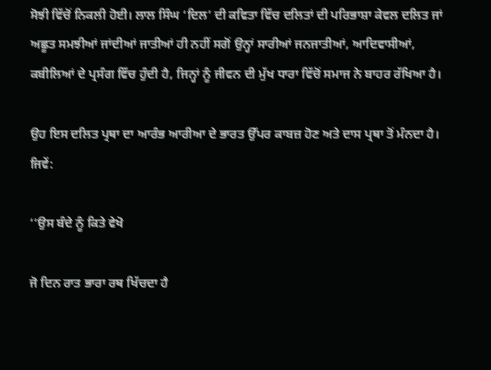ਸੋਝੀ ਵਿੱਚੋਂ ਨਿਕਲੀ ਹੋਈ। ਲਾਲ ਸਿੰਘ ‘ਦਿਲ’ ਦੀ ਕਵਿਤਾ ਵਿੱਚ ਦਲਿਤਾਂ ਦੀ ਪਰਿਭਾਸ਼ਾ ਕੇਵਲ ਦਲਿਤ ਜਾਂ ਅਛੂਤ ਸਮਝੀਆਂ ਜਾਂਦੀਆਂ ਜਾਤੀਆਂ ਹੀ ਨਹੀਂ ਸਗੋਂ ਉਨ੍ਹਾਂ ਸਾਰੀਆਂ ਜਨਜਾਤੀਆਂ, ਆਦਿਵਾਸੀਆਂ, ਕਬੀਲਿਆਂ ਦੇ ਪ੍ਰਸੰਗ ਵਿੱਚ ਹੁੰਦੀ ਹੈ, ਜਿਨ੍ਹਾਂ ਨੂੰ ਜੀਵਨ ਦੀ ਮੁੱਖ ਧਾਰਾ ਵਿੱਚੋਂ ਸਮਾਜ ਨੇ ਬਾਹਰ ਰੱਖਿਆ ਹੈ।

ਉਹ ਇਸ ਦਲਿਤ ਪ੍ਰਥਾ ਦਾ ਆਰੰਭ ਆਰੀਆ ਦੇ ਭਾਰਤ ਉੱਪਰ ਕਾਬਜ਼ ਹੋਣ ਅਤੇ ਦਾਸ ਪ੍ਰਥਾ ਤੋਂ ਮੰਨਦਾ ਹੈ। ਜਿਵੇਂ:

‘‘ਉਸ ਬੰਦੇ ਨੂੰ ਕਿਤੇ ਵੇਖੋ

ਜੋ ਦਿਨ ਰਾਤ ਭਾਰਾ ਰਥ ਖਿੱਚਦਾ ਹੈ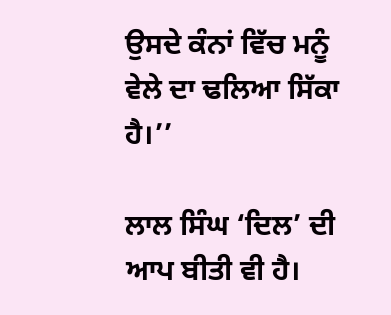ਉਸਦੇ ਕੰਨਾਂ ਵਿੱਚ ਮਨੂੰ ਵੇਲੇ ਦਾ ਢਲਿਆ ਸਿੱਕਾ ਹੈ।’’

ਲਾਲ ਸਿੰਘ ‘ਦਿਲ’ ਦੀ ਆਪ ਬੀਤੀ ਵੀ ਹੈ।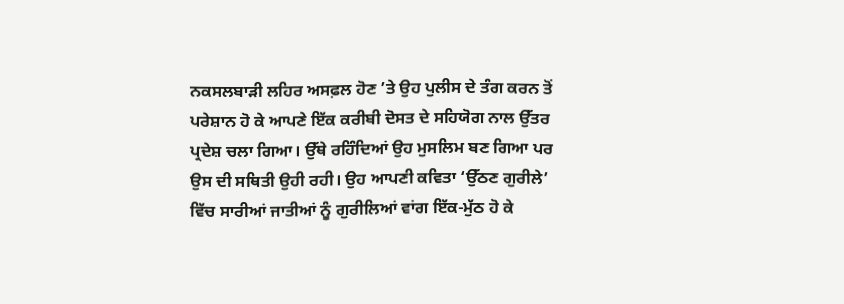ਨਕਸਲਬਾੜੀ ਲਹਿਰ ਅਸਫ਼ਲ ਹੋਣ ’ਤੇ ਉਹ ਪੁਲੀਸ ਦੇ ਤੰਗ ਕਰਨ ਤੋਂ ਪਰੇਸ਼ਾਨ ਹੋ ਕੇ ਆਪਣੇ ਇੱਕ ਕਰੀਬੀ ਦੋਸਤ ਦੇ ਸਹਿਯੋਗ ਨਾਲ ਉੱਤਰ ਪ੍ਰਦੇਸ਼ ਚਲਾ ਗਿਆ। ਉੱਥੇ ਰਹਿੰਦਿਆਂ ਉਹ ਮੁਸਲਿਮ ਬਣ ਗਿਆ ਪਰ ਉਸ ਦੀ ਸਥਿਤੀ ਉਹੀ ਰਹੀ। ਉਹ ਆਪਣੀ ਕਵਿਤਾ ‘ਉੱਠਣ ਗੁਰੀਲੇ’ ਵਿੱਚ ਸਾਰੀਆਂ ਜਾਤੀਆਂ ਨੂੰ ਗੁਰੀਲਿਆਂ ਵਾਂਗ ਇੱਕ-ਮੁੱਠ ਹੋ ਕੇ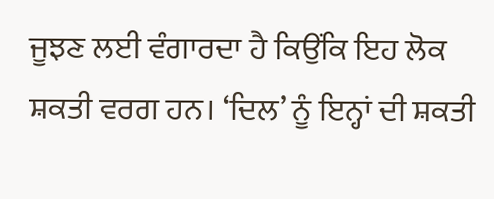ਜੂਝਣ ਲਈ ਵੰਗਾਰਦਾ ਹੈ ਕਿਉਂਕਿ ਇਹ ਲੋਕ ਸ਼ਕਤੀ ਵਰਗ ਹਨ। ‘ਦਿਲ’ ਨੂੰ ਇਨ੍ਹਾਂ ਦੀ ਸ਼ਕਤੀ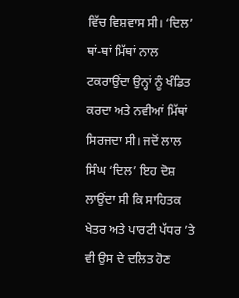ਵਿੱਚ ਵਿਸ਼ਵਾਸ ਸੀ। ‘ਦਿਲ’ ਥਾਂ-ਥਾਂ ਮਿੱਥਾਂ ਨਾਲ ਟਕਰਾਉਂਦਾ ਉਨ੍ਹਾਂ ਨੂੰ ਖੰਡਿਤ ਕਰਦਾ ਅਤੇ ਨਵੀਆਂ ਮਿੱਥਾਂ ਸਿਰਜਦਾ ਸੀ। ਜਦੋਂ ਲਾਲ ਸਿੰਘ ‘ਦਿਲ’ ਇਹ ਦੋਸ਼ ਲਾਉਂਦਾ ਸੀ ਕਿ ਸਾਹਿਤਕ ਖੇਤਰ ਅਤੇ ਪਾਰਟੀ ਪੱਧਰ ’ਤੇ ਵੀ ਉਸ ਦੇ ਦਲਿਤ ਹੋਣ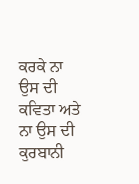ਕਰਕੇ ਨਾ ਉਸ ਦੀ ਕਵਿਤਾ ਅਤੇ ਨਾ ਉਸ ਦੀ ਕੁਰਬਾਨੀ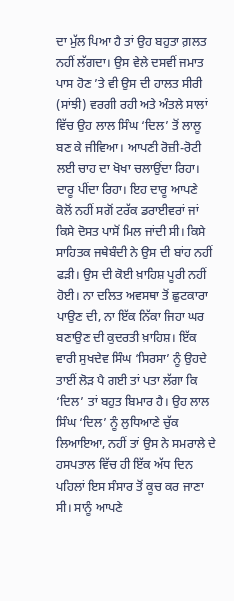ਦਾ ਮੁੱਲ ਪਿਆ ਹੈ ਤਾਂ ਉਹ ਬਹੁਤਾ ਗ਼ਲਤ ਨਹੀਂ ਲੱਗਦਾ। ਉਸ ਵੇਲੇ ਦਸਵੀਂ ਜਮਾਤ ਪਾਸ ਹੋਣ ’ਤੇ ਵੀ ਉਸ ਦੀ ਹਾਲਤ ਸੀਰੀ (ਸਾਂਝੀ) ਵਰਗੀ ਰਹੀ ਅਤੇ ਅੰਤਲੇ ਸਾਲਾਂ ਵਿੱਚ ਉਹ ਲਾਲ ਸਿੰਘ ‘ਦਿਲ’ ਤੋਂ ਲਾਲੂ ਬਣ ਕੇ ਜੀਵਿਆ। ਆਪਣੀ ਰੋਜ਼ੀ-ਰੋਟੀ ਲਈ ਚਾਹ ਦਾ ਖੋਖਾ ਚਲਾਉਂਦਾ ਰਿਹਾ। ਦਾਰੂ ਪੀਂਦਾ ਰਿਹਾ। ਇਹ ਦਾਰੂ ਆਪਣੇ ਕੋਲੋਂ ਨਹੀਂ ਸਗੋਂ ਟਰੱਕ ਡਰਾਈਵਰਾਂ ਜਾਂ ਕਿਸੇ ਦੋਸਤ ਪਾਸੋਂ ਮਿਲ ਜਾਂਦੀ ਸੀ। ਕਿਸੇ ਸਾਹਿਤਕ ਜਥੇਬੰਦੀ ਨੇ ਉਸ ਦੀ ਬਾਂਹ ਨਹੀਂ ਫੜੀ। ਉਸ ਦੀ ਕੋਈ ਖ਼ਾਹਿਸ਼ ਪੂਰੀ ਨਹੀਂ ਹੋਈ। ਨਾ ਦਲਿਤ ਅਵਸਥਾ ਤੋਂ ਛੁਟਕਾਰਾ ਪਾਉਣ ਦੀ, ਨਾ ਇੱਕ ਨਿੱਕਾ ਜਿਹਾ ਘਰ ਬਣਾਉਣ ਦੀ ਕੁਦਰਤੀ ਖ਼ਾਹਿਸ਼। ਇੱਕ ਵਾਰੀ ਸੁਖਦੇਵ ਸਿੰਘ ‘ਸਿਰਸਾ’ ਨੂੰ ਉਹਦੇ ਤਾਈਂ ਲੋੜ ਪੈ ਗਈ ਤਾਂ ਪਤਾ ਲੱਗਾ ਕਿ ‘ਦਿਲ’ ਤਾਂ ਬਹੁਤ ਬਿਮਾਰ ਹੈ। ਉਹ ਲਾਲ ਸਿੰਘ ‘ਦਿਲ’ ਨੂੰ ਲੁਧਿਆਣੇ ਚੁੱਕ ਲਿਆਇਆ, ਨਹੀਂ ਤਾਂ ਉਸ ਨੇ ਸਮਰਾਲੇ ਦੇ ਹਸਪਤਾਲ ਵਿੱਚ ਹੀ ਇੱਕ ਅੱਧ ਦਿਨ ਪਹਿਲਾਂ ਇਸ ਸੰਸਾਰ ਤੋਂ ਕੂਚ ਕਰ ਜਾਣਾ ਸੀ। ਸਾਨੂੰ ਆਪਣੇ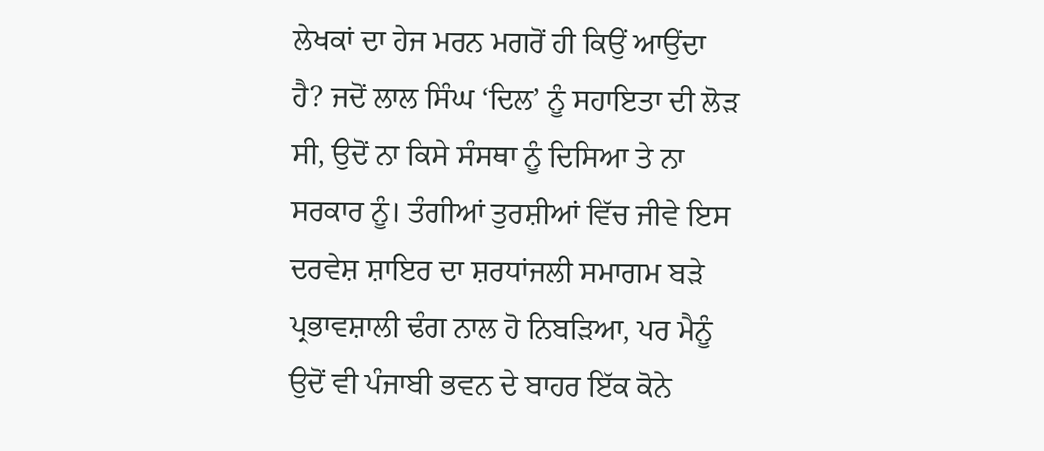ਲੇਖਕਾਂ ਦਾ ਹੇਜ ਮਰਨ ਮਗਰੋਂ ਹੀ ਕਿਉਂ ਆਉਂਦਾ ਹੈ? ਜਦੋਂ ਲਾਲ ਸਿੰਘ ‘ਦਿਲ’ ਨੂੰ ਸਹਾਇਤਾ ਦੀ ਲੋੜ ਸੀ, ਉਦੋਂ ਨਾ ਕਿਸੇ ਸੰਸਥਾ ਨੂੰ ਦਿਸਿਆ ਤੇ ਨਾ ਸਰਕਾਰ ਨੂੰ। ਤੰਗੀਆਂ ਤੁਰਸ਼ੀਆਂ ਵਿੱਚ ਜੀਵੇ ਇਸ ਦਰਵੇਸ਼ ਸ਼ਾਇਰ ਦਾ ਸ਼ਰਧਾਂਜਲੀ ਸਮਾਗਮ ਬੜੇ ਪ੍ਰਭਾਵਸ਼ਾਲੀ ਢੰਗ ਨਾਲ ਹੋ ਨਿਬੜਿਆ, ਪਰ ਮੈਨੂੰ ਉਦੋਂ ਵੀ ਪੰਜਾਬੀ ਭਵਨ ਦੇ ਬਾਹਰ ਇੱਕ ਕੋਨੇ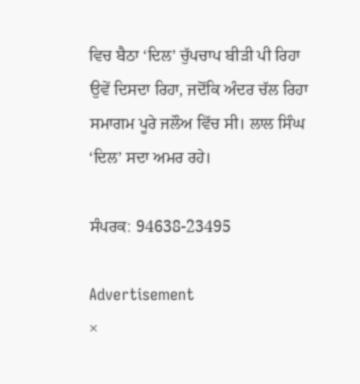ਵਿਚ ਬੈਠਾ ‘ਦਿਲ’ ਚੁੱਪਚਾਪ ਬੀੜੀ ਪੀ ਰਿਹਾ ਉਵੇਂ ਦਿਸਦਾ ਰਿਹਾ, ਜਦੋਂਕਿ ਅੰਦਰ ਚੱਲ ਰਿਹਾ ਸਮਾਗਮ ਪੂਰੇ ਜਲੌਅ ਵਿੱਚ ਸੀ। ਲਾਲ ਸਿੰਘ ‘ਦਿਲ’ ਸਦਾ ਅਮਰ ਰਹੇ।

ਸੰਪਰਕ: 94638-23495

Advertisement
×